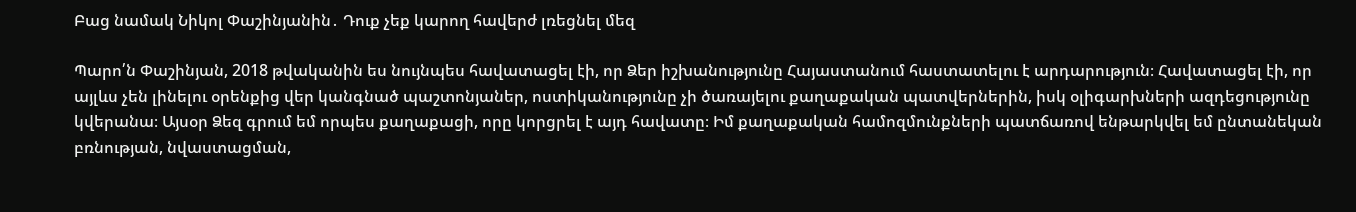Բաց նամակ Նիկոլ Փաշինյանին․ Դուք չեք կարող հավերժ լռեցնել մեզ

Պարո՛ն Փաշինյան, 2018 թվականին ես նույնպես հավատացել էի, որ Ձեր իշխանությունը Հայաստանում հաստատելու է արդարություն։ Հավատացել էի, որ այլևս չեն լինելու օրենքից վեր կանգնած պաշտոնյաներ, ոստիկանությունը չի ծառայելու քաղաքական պատվերներին, իսկ օլիգարխների ազդեցությունը կվերանա։ Այսօր Ձեզ գրում եմ որպես քաղաքացի, որը կորցրել է այդ հավատը։ Իմ քաղաքական համոզմունքների պատճառով ենթարկվել եմ ընտանեկան բռնության, նվաստացման,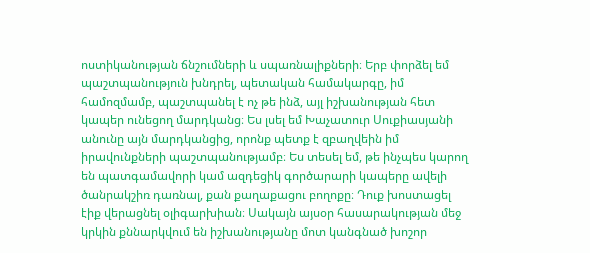ոստիկանության ճնշումների և սպառնալիքների։ Երբ փորձել եմ պաշտպանություն խնդրել, պետական համակարգը, իմ համոզմամբ, պաշտպանել է ոչ թե ինձ, այլ իշխանության հետ կապեր ունեցող մարդկանց։ Ես լսել եմ Խաչատուր Սուքիասյանի անունը այն մարդկանցից, որոնք պետք է զբաղվեին իմ իրավունքների պաշտպանությամբ։ Ես տեսել եմ, թե ինչպես կարող են պատգամավորի կամ ազդեցիկ գործարարի կապերը ավելի ծանրակշիռ դառնալ, քան քաղաքացու բողոքը։ Դուք խոստացել էիք վերացնել օլիգարխիան։ Սակայն այսօր հասարակության մեջ կրկին քննարկվում են իշխանությանը մոտ կանգնած խոշոր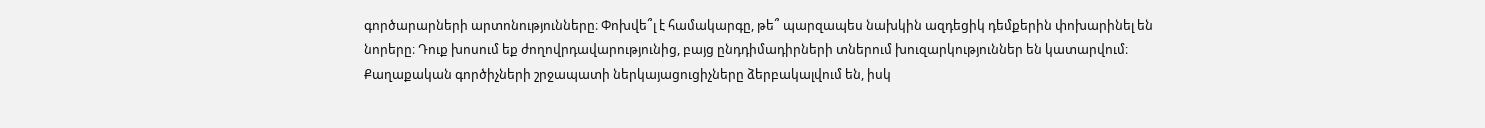գործարարների արտոնությունները։ Փոխվե՞լ է համակարգը, թե՞ պարզապես նախկին ազդեցիկ դեմքերին փոխարինել են նորերը։ Դուք խոսում եք ժողովրդավարությունից, բայց ընդդիմադիրների տներում խուզարկություններ են կատարվում։ Քաղաքական գործիչների շրջապատի ներկայացուցիչները ձերբակալվում են, իսկ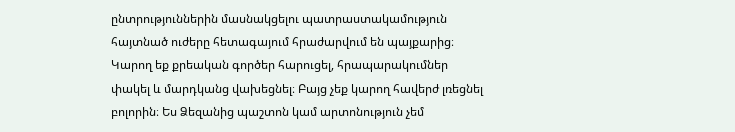ընտրություններին մասնակցելու պատրաստակամություն հայտնած ուժերը հետագայում հրաժարվում են պայքարից։ Կարող եք քրեական գործեր հարուցել, հրապարակումներ փակել և մարդկանց վախեցնել։ Բայց չեք կարող հավերժ լռեցնել բոլորին։ Ես Ձեզանից պաշտոն կամ արտոնություն չեմ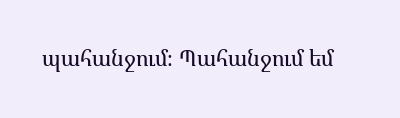պահանջում։ Պահանջում եմ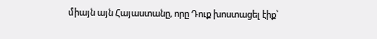միայն այն Հայաստանը, որը Դուք խոստացել էիք՝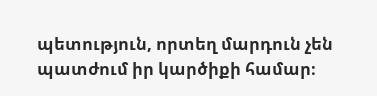պետություն, որտեղ մարդուն չեն պատժում իր կարծիքի համար։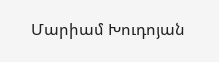Մարիամ Խուդոյան